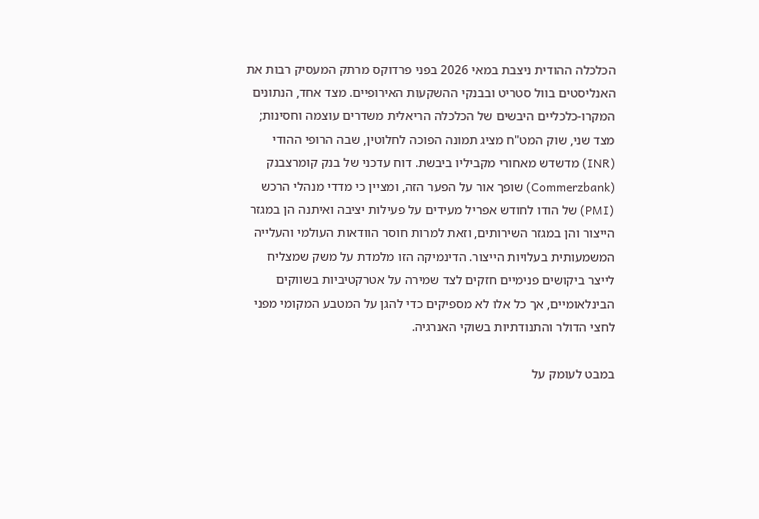הכלכלה ההודית ניצבת במאי 2026 בפני פרדוקס מרתק המעסיק רבות את האנליסטים בוול סטריט ובבנקי ההשקעות האירופיים. מצד אחד, הנתונים המקרו-כלכליים היבשים של הכלכלה הריאלית משדרים עוצמה וחסינות; מצד שני, שוק המט"ח מציג תמונה הפוכה לחלוטין, שבה הרופי ההודי (INR) מדשדש מאחורי מקביליו ביבשת. דוח עדכני של בנק קומרצבנק (Commerzbank) שופך אור על הפער הזה, ומציין כי מדדי מנהלי הרכש (PMI) של הודו לחודש אפריל מעידים על פעילות יציבה ואיתנה הן במגזר הייצור והן במגזר השירותים, וזאת למרות חוסר הוודאות העולמי והעלייה המשמעותית בעלויות הייצור. הדינמיקה הזו מלמדת על משק שמצליח לייצר ביקושים פנימיים חזקים לצד שמירה על אטרקטיביות בשווקים הבינלאומיים, אך כל אלו לא מספיקים כדי להגן על המטבע המקומי מפני לחצי הדולר והתנודתיות בשוקי האנרגיה.

במבט לעומק על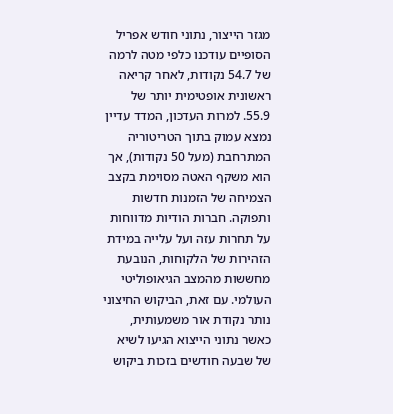מגזר הייצור, נתוני חודש אפריל הסופיים עודכנו כלפי מטה לרמה של 54.7 נקודות, לאחר קריאה ראשונית אופטימית יותר של 55.9. למרות העדכון, המדד עדיין נמצא עמוק בתוך הטריטוריה המתרחבת (מעל 50 נקודות), אך הוא משקף האטה מסוימת בקצב הצמיחה של הזמנות חדשות ותפוקה. חברות הודיות מדווחות על תחרות עזה ועל עלייה במידת הזהירות של הלקוחות, הנובעת מחששות מהמצב הגיאופוליטי העולמי. עם זאת, הביקוש החיצוני נותר נקודת אור משמעותית, כאשר נתוני הייצוא הגיעו לשיא של שבעה חודשים בזכות ביקוש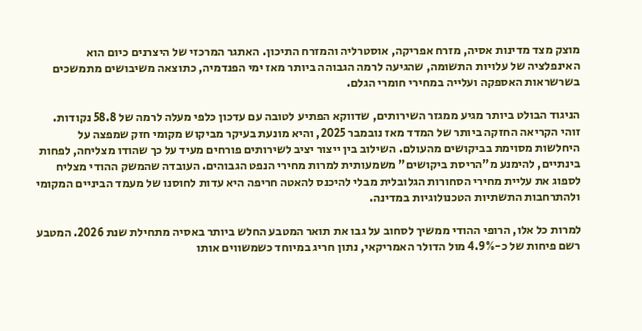מוצק מצד מדינות אסיה, מזרח אפריקה, אוסטרליה והמזרח התיכון. האתגר המרכזי של היצרנים כיום הוא האינפלציה של עלויות התשומה, שהגיעה לרמה הגבוהה ביותר מאז ימי הפנדמיה, כתוצאה משיבושים מתמשכים בשרשראות האספקה ועלייה במחירי חומרי הגלם.

הניגוד הבולט ביותר מגיע ממגזר השירותים, שדווקא הפתיע לטובה עם עדכון כלפי מעלה לרמה של 58.8 נקודות. זוהי הקריאה החזקה ביותר של המדד מאז נובמבר 2025, והיא מונעת בעיקר מביקוש מקומי חזק שמפצה על היחלשות מסוימת בביקושים מהעולם. השילוב בין ייצור יציב לשירותים פורחים מעיד על כך שהודו מצליחה, לפחות בינתיים, להימנע מ"הריסת ביקושים" משמעותית למרות מחירי הנפט הגבוהים. העובדה שהמשק ההודי מצליח לספוג את עליית מחירי הסחורות הגלובלית מבלי להיכנס להאטה חריפה היא עדות לחוסנו של מעמד הביניים המקומי ולהתרחבות התשתיות הטכנולוגיות במדינה.

למרות כל אלו, הרופי ההודי ממשיך לסחוב על גבו את תואר המטבע החלש ביותר באסיה מתחילת שנת 2026. המטבע רשם פיחות של כ-4.9% מול הדולר האמריקאי, נתון חריג במיוחד כשמשווים אותו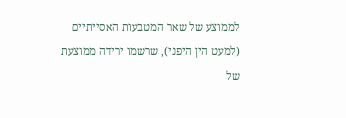לממוצע של שאר המטבעות האסייתיים (למעט הין היפני), שרשמו ירידה ממוצעת של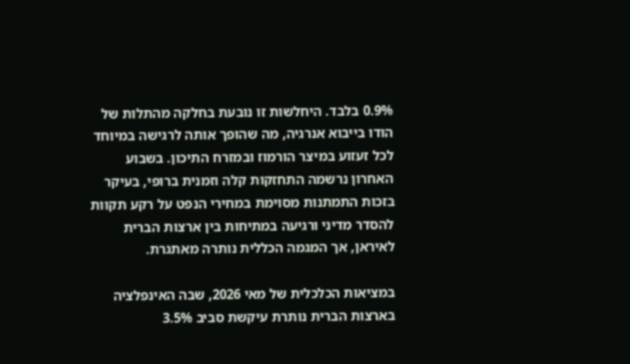0.9% בלבד. היחלשות זו נובעת בחלקה מהתלות של הודו בייבוא אנרגיה, מה שהופך אותה לרגישה במיוחד לכל זעזוע במיצר הורמוז ובמזרח התיכון. בשבוע האחרון נרשמה התחזקות קלה וזמנית ברופי, בעיקר בזכות התמתנות מסוימת במחירי הנפט על רקע תקוות להסדר מדיני ורגיעה במתיחות בין ארצות הברית לאיראן, אך המגמה הכללית נותרה מאתגרת.

במציאות הכלכלית של מאי 2026, שבה האינפלציה בארצות הברית נותרת עיקשת סביב 3.5%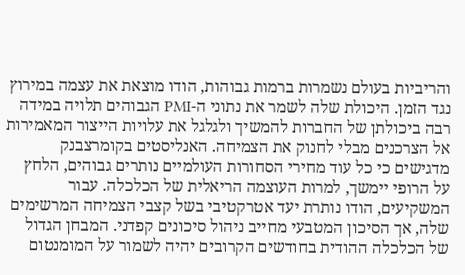והריביות בעולם נשמרות ברמות גבוהות, הודו מוצאת את עצמה במירוץ נגד הזמן. היכולת שלה לשמר את נתוני ה-PMI הגבוהים תלויה במידה רבה ביכולתן של החברות להמשיך ולגלגל את עלויות הייצור המאמירות אל הצרכנים מבלי לחנוק את הצמיחה. האנליסטים בקומרצבנק מדגישים כי כל עוד מחירי הסחורות העולמיים נותרים גבוהים, הלחץ על הרופי יימשך, למרות העוצמה הריאלית של הכלכלה. עבור המשקיעים, הודו נותרת יעד אטרקטיבי בשל קצבי הצמיחה המרשימים שלה, אך הסיכון המטבעי מחייב ניהול סיכונים קפדני. המבחן הגדול של הכלכלה ההודית בחודשים הקרובים יהיה לשמור על המומנטום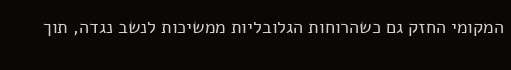המקומי החזק גם כשהרוחות הגלובליות ממשיכות לנשב נגדה, תוך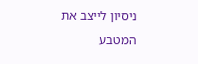ניסיון לייצב את המטבע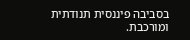בסביבה פיננסית תנודתית ומורכבת.